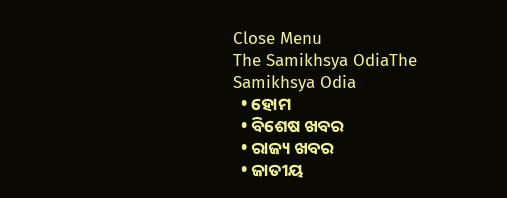Close Menu
The Samikhsya OdiaThe Samikhsya Odia
  • ହୋମ
  • ବିଶେଷ ଖବର
  • ରାଜ୍ୟ ଖବର
  • ଜାତୀୟ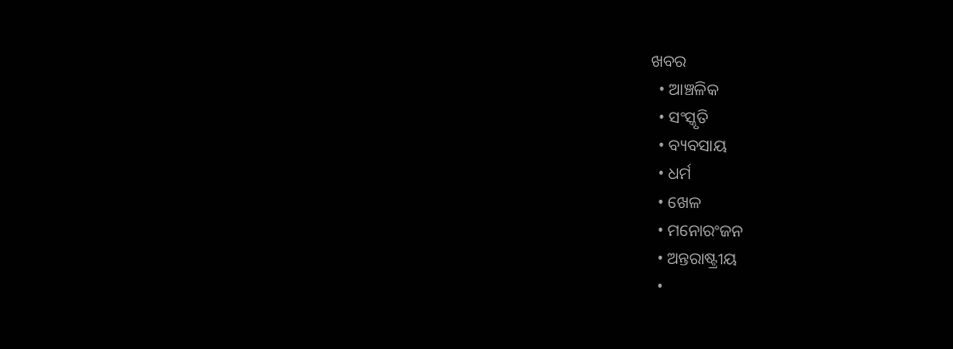ଖବର
  • ଆଞ୍ଚଳିକ
  • ସଂସ୍କୃତି
  • ବ୍ୟବସାୟ
  • ଧର୍ମ
  • ଖେଳ
  • ମନୋରଂଜନ
  • ଅନ୍ତରାଷ୍ଟ୍ରୀୟ
  •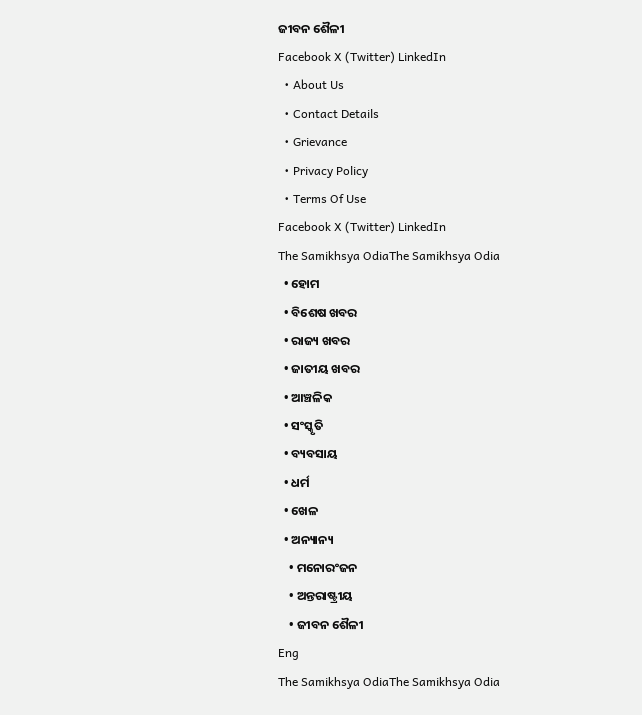ଜୀବନ ଶୈଳୀ
Facebook X (Twitter) LinkedIn
  • About Us
  • Contact Details
  • Grievance
  • Privacy Policy
  • Terms Of Use
Facebook X (Twitter) LinkedIn
The Samikhsya OdiaThe Samikhsya Odia
  • ହୋମ
  • ବିଶେଷ ଖବର
  • ରାଜ୍ୟ ଖବର
  • ଜାତୀୟ ଖବର
  • ଆଞ୍ଚଳିକ
  • ସଂସ୍କୃତି
  • ବ୍ୟବସାୟ
  • ଧର୍ମ
  • ଖେଳ
  • ଅନ୍ୟାନ୍ୟ
    • ମନୋରଂଜନ
    • ଅନ୍ତରାଷ୍ଟ୍ରୀୟ
    • ଜୀବନ ଶୈଳୀ
Eng
The Samikhsya OdiaThe Samikhsya Odia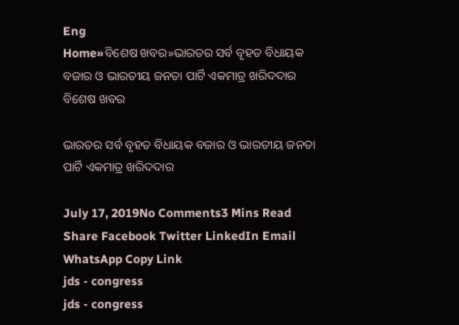Eng
Home»ବିଶେଷ ଖବର»ଭାରତର ସର୍ବ ବୃହତ ବିଧାୟକ ବଜାର ଓ ଭାରତୀୟ ଜନତା ପାର୍ଟି ଏକମାତ୍ର ଖରିଦଦାର
ବିଶେଷ ଖବର

ଭାରତର ସର୍ବ ବୃହତ ବିଧାୟକ ବଜାର ଓ ଭାରତୀୟ ଜନତା ପାର୍ଟି ଏକମାତ୍ର ଖରିଦଦାର

July 17, 2019No Comments3 Mins Read
Share Facebook Twitter LinkedIn Email WhatsApp Copy Link
jds - congress
jds - congress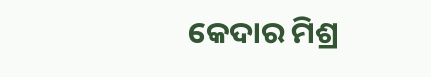କେଦାର ମିଶ୍ର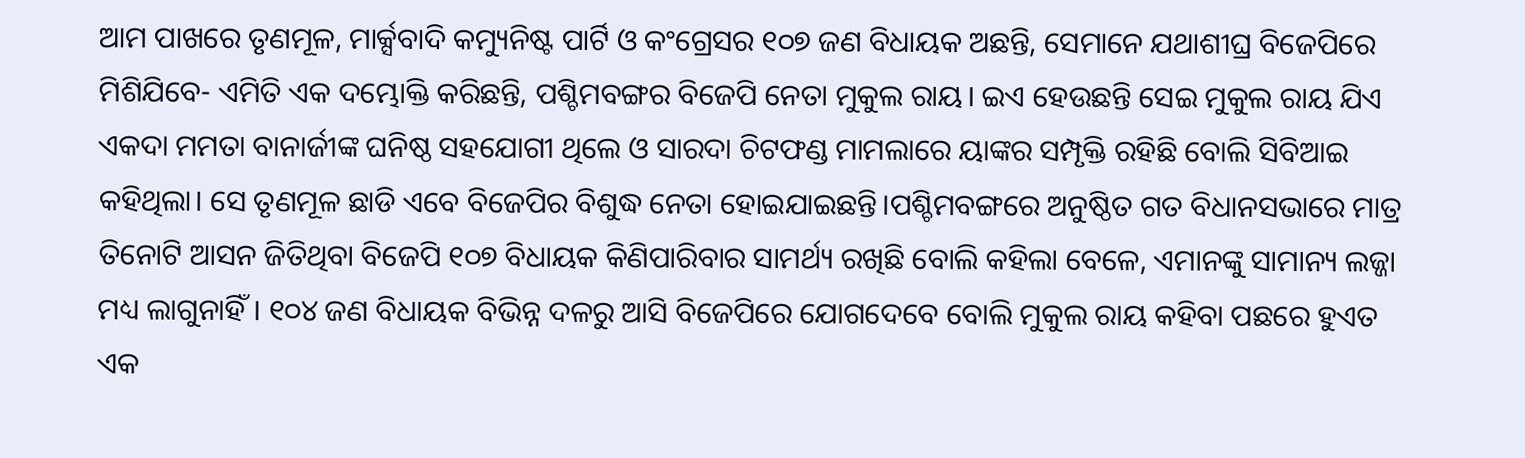ଆମ ପାଖରେ ତୃଣମୂଳ, ମାର୍କ୍ସବାଦି କମ୍ୟୁନିଷ୍ଟ ପାର୍ଟି ଓ କଂଗ୍ରେସର ୧୦୭ ଜଣ ବିଧାୟକ ଅଛନ୍ତି, ସେମାନେ ଯଥାଶୀଘ୍ର ବିଜେପିରେ ମିଶିଯିବେ- ଏମିତି ଏକ ଦମ୍ଭୋକ୍ତି କରିଛନ୍ତି, ପଶ୍ଚିମବଙ୍ଗର ବିଜେପି ନେତା ମୁକୁଲ ରାୟ। ଇଏ ହେଉଛନ୍ତି ସେଇ ମୁକୁଲ ରାୟ ଯିଏ ଏକଦା ମମତା ବାନାର୍ଜୀଙ୍କ ଘନିଷ୍ଠ ସହଯୋଗୀ ଥିଲେ ଓ ସାରଦା ଚିଟଫଣ୍ଡ ମାମଲାରେ ୟାଙ୍କର ସମ୍ପୃକ୍ତି ରହିଛି ବୋଲି ସିବିଆଇ କହିଥିଲା। ସେ ତୃଣମୂଳ ଛାଡି ଏବେ ବିଜେପିର ବିଶୁଦ୍ଧ ନେତା ହୋଇଯାଇଛନ୍ତି।ପଶ୍ଚିମବଙ୍ଗରେ ଅନୁଷ୍ଠିତ ଗତ ବିଧାନସଭାରେ ମାତ୍ର ତିନୋଟି ଆସନ ଜିତିଥିବା ବିଜେପି ୧୦୭ ବିଧାୟକ କିଣିପାରିବାର ସାମର୍ଥ୍ୟ ରଖିଛି ବୋଲି କହିଲା ବେଳେ, ଏମାନଙ୍କୁ ସାମାନ୍ୟ ଲଜ୍ଜା ମଧ୍ୟ ଲାଗୁନାହିଁ। ୧୦୪ ଜଣ ବିଧାୟକ ବିଭିନ୍ନ ଦଳରୁ ଆସି ବିଜେପିରେ ଯୋଗଦେବେ ବୋଲି ମୁକୁଲ ରାୟ କହିବା ପଛରେ ହୁଏତ ଏକ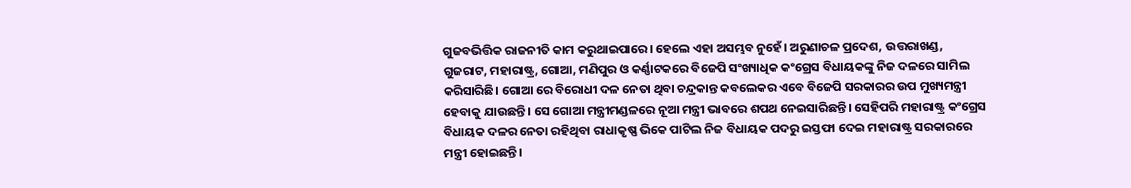ଗୁଜବଭିତ୍ତିକ ରାଜନୀତି କାମ କରୁଥାଇପାରେ। ହେଲେ ଏହା ଅସମ୍ଭବ ନୁହେଁ। ଅରୁଣାଚଳ ପ୍ରଦେଶ, ଉତ୍ତରାଖଣ୍ଡ, ଗୁଜରାଟ, ମହାରାଷ୍ଟ୍ର, ଗୋଆ, ମଣିପୁର ଓ କର୍ଣ୍ଣାଟକରେ ବିଜେପି ସଂଖ୍ୟାଧିକ କଂଗ୍ରେସ ବିଧାୟକଙ୍କୁ ନିଜ ଦଳରେ ସାମିଲ କରିସାରିଛି। ଗୋଆ ରେ ବିରୋଧୀ ଦଳ ନେତା ଥିବା ଚନ୍ଦ୍ରକାନ୍ତ କବଲେକର ଏବେ ବିଜେପି ସରକାରର ଉପ ମୁଖ୍ୟମନ୍ତ୍ରୀ ହେବାକୁ ଯାଉଛନ୍ତି। ସେ ଗୋଆ ମନ୍ତ୍ରୀମଣ୍ଡଳରେ ନୂଆ ମନ୍ତ୍ରୀ ଭାବରେ ଶପଥ ନେଇସାରିଛନ୍ତି। ସେହିପରି ମହାରାଷ୍ଟ୍ର କଂଗ୍ରେସ ବିଧାୟକ ଦଳର ନେତା ରହିଥିବା ରାଧାକୃଷ୍ଣ ଭିକେ ପାଟିଲ ନିଜ ବିଧାୟକ ପଦରୁ ଇସ୍ତଫା ଦେଇ ମହାରାଷ୍ଟ୍ର ସରକାରରେ ମନ୍ତ୍ରୀ ହୋଇଛନ୍ତି।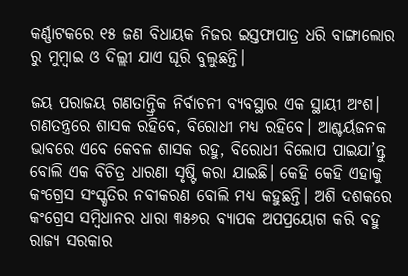କର୍ଣ୍ଣାଟକରେ ୧୫ ଜଣ ବିଧାୟକ ନିଜର ଇସ୍ତଫାପାତ୍ର ଧରି ବାଙ୍ଗାଲୋର ରୁ ମୁମ୍ବାଇ ଓ ଦିଲ୍ଲୀ ଯାଏ ଘୂରି ବୁଲୁଛନ୍ତି।

ଜୟ ପରାଜୟ ଗଣତାନ୍ତ୍ରିକ ନିର୍ବାଚନୀ ବ୍ୟବସ୍ଥାର ଏକ ସ୍ଥାୟୀ ଅଂଶ। ଗଣତନ୍ତ୍ରରେ ଶାସକ ରହିବେ, ବିରୋଧୀ ମଧ୍ୟ ରହିବେ। ଆଶ୍ଚର୍ୟଜନକ ଭାବରେ ଏବେ କେବଳ ଶାସକ ରହୁ, ବିରୋଧୀ ବିଲୋପ ପାଇଯା’ନ୍ତୁ ବୋଲି ଏକ ବିଚିତ୍ର ଧାରଣା ସୃଷ୍ଟି କରା ଯାଇଛି। କେହି କେହି ଏହାକୁ କଂଗ୍ରେସ ସଂସ୍କୃତିର ନବୀକରଣ ବୋଲି ମଧ୍ୟ କହୁଛନ୍ତି। ଅଶି ଦଶକରେ କଂଗ୍ରେସ ସମ୍ବିଧାନର ଧାରା ୩୫୬ର ବ୍ୟାପକ ଅପପ୍ରୟୋଗ କରି ବହୁ ରାଜ୍ୟ ସରକାର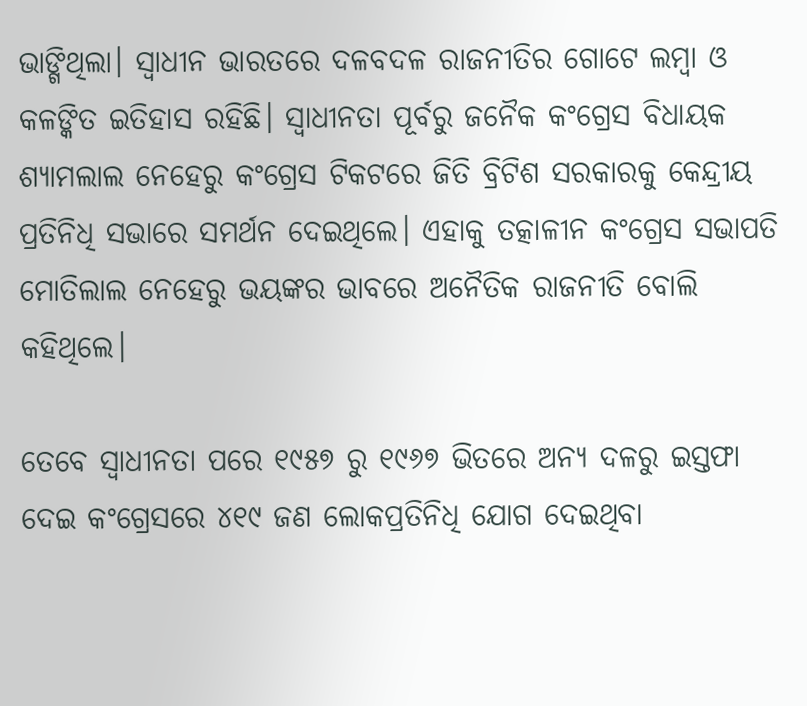ଭାଙ୍ଗିଥିଲା। ସ୍ଵାଧୀନ ଭାରତରେ ଦଳବଦଳ ରାଜନୀତିର ଗୋଟେ ଲମ୍ବା ଓ କଳଙ୍କିତ ଇତିହାସ ରହିଛି। ସ୍ଵାଧୀନତା ପୂର୍ବରୁ ଜନୈକ କଂଗ୍ରେସ ବିଧାୟକ ଶ୍ୟାମଲାଲ ନେହେରୁ କଂଗ୍ରେସ ଟିକଟରେ ଜିତି ବ୍ରିଟିଶ ସରକାରକୁ କେନ୍ଦ୍ରୀୟ ପ୍ରତିନିଧି ସଭାରେ ସମର୍ଥନ ଦେଇଥିଲେ। ଏହାକୁ ତତ୍କାଳୀନ କଂଗ୍ରେସ ସଭାପତି ମୋତିଲାଲ ନେହେରୁ ଭୟଙ୍କର ଭାବରେ ଅନୈତିକ ରାଜନୀତି ବୋଲି କହିଥିଲେ।

ତେବେ ସ୍ଵାଧୀନତା ପରେ ୧୯୫୭ ରୁ ୧୯୬୭ ଭିତରେ ଅନ୍ୟ ଦଳରୁ ଇସ୍ତଫା ଦେଇ କଂଗ୍ରେସରେ ୪୧୯ ଜଣ ଲୋକପ୍ରତିନିଧି ଯୋଗ ଦେଇଥିବା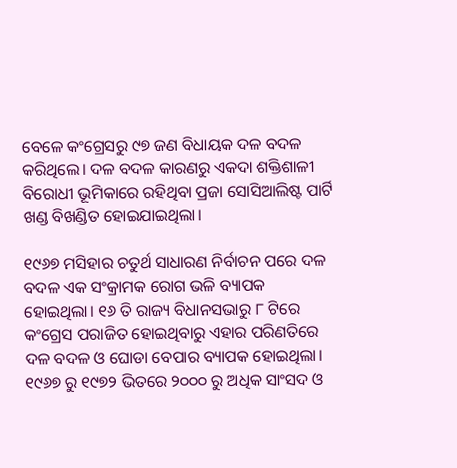ବେଳେ କଂଗ୍ରେସରୁ ୯୭ ଜଣ ବିଧାୟକ ଦଳ ବଦଳ କରିଥିଲେ। ଦଳ ବଦଳ କାରଣରୁ ଏକଦା ଶକ୍ତିଶାଳୀ ବିରୋଧୀ ଭୂମିକାରେ ରହିଥିବା ପ୍ରଜା ସୋସିଆଲିଷ୍ଟ ପାର୍ଟି ଖଣ୍ଡ ବିଖଣ୍ଡିତ ହୋଇଯାଇଥିଲା।

୧୯୬୭ ମସିହାର ଚତୁର୍ଥ ସାଧାରଣ ନିର୍ବାଚନ ପରେ ଦଳ ବଦଳ ଏକ ସଂକ୍ରାମକ ରୋଗ ଭଳି ବ୍ୟାପକ ହୋଇଥିଲା। ୧୬ ତି ରାଜ୍ୟ ବିଧାନସଭାରୁ ୮ ଟିରେ କଂଗ୍ରେସ ପରାଜିତ ହୋଇଥିବାରୁ ଏହାର ପରିଣତିରେ ଦଳ ବଦଳ ଓ ଘୋଡା ବେପାର ବ୍ୟାପକ ହୋଇଥିଲା। ୧୯୬୭ ରୁ ୧୯୭୨ ଭିତରେ ୨୦୦୦ ରୁ ଅଧିକ ସାଂସଦ ଓ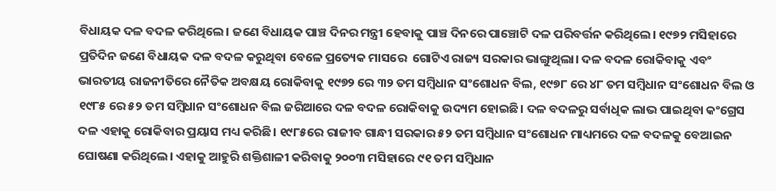ବିଧାୟକ ଦଳ ବଦଳ କରିଥିଲେ। ଜଣେ ବିଧାୟକ ପାଞ୍ଚ ଦିନର ମନ୍ତ୍ରୀ ହେବାକୁ ପାଞ୍ଚ ଦିନରେ ପାଞ୍ଚୋଟି ଦଳ ପରିବର୍ତ୍ତନ କରିଥିଲେ। ୧୯୭୨ ମସିହାରେ ପ୍ରତିଦିନ ଜଣେ ବିଧାୟକ ଦଳ ବଦଳ କରୁଥିବା ବେଳେ ପ୍ରତ୍ୟେକ ମାସରେ  ଗୋଟିଏ ରାଜ୍ୟ ସରକାର ଭାଙ୍ଗୁଥିଲା। ଦଳ ବଦଳ ରୋକିବାକୁ ଏବଂ ଭାରତୀୟ ରାଜନୀତିରେ ନୈତିକ ଅବକ୍ଷୟ ରୋକିବାକୁ ୧୯୭୨ ରେ ୩୨ ତମ ସମ୍ବିଧାନ ସଂଶୋଧନ ବିଲ, ୧୯୭୮ ରେ ୪୮ ତମ ସମ୍ବିଧାନ ସଂଶୋଧନ ବିଲ ଓ ୧୯୮୫ ରେ ୫୨ ତମ ସମ୍ବିଧାନ ସଂଶୋଧନ ବିଲ ଜରିଆରେ ଦଳ ବଦଳ ରୋକିବାକୁ ଉଦ୍ୟମ ହୋଇଛି। ଦଳ ବଦଳରୁ ସର୍ବାଧିକ ଲାଭ ପାଇଥିବା କଂଗ୍ରେସ ଦଳ ଏହାକୁ ରୋକିବାର ପ୍ରୟାସ ମଧ୍ୟ କରିଛି। ୧୯୮୫ରେ ରାଜୀବ ଗାନ୍ଧୀ ସରକାର ୫୨ ତମ ସମ୍ବିଧାନ ସଂଶୋଧନ ମାଧ୍ୟମରେ ଦଳ ବଦଳକୁ ବେଆଇନ ଘୋଷଣା କରିଥିଲେ। ଏହାକୁ ଆହୁରି ଶକ୍ତିଶାଳୀ କରିବାକୁ ୨୦୦୩ ମସିହାରେ ୯୧ ତମ ସମ୍ବିଧାନ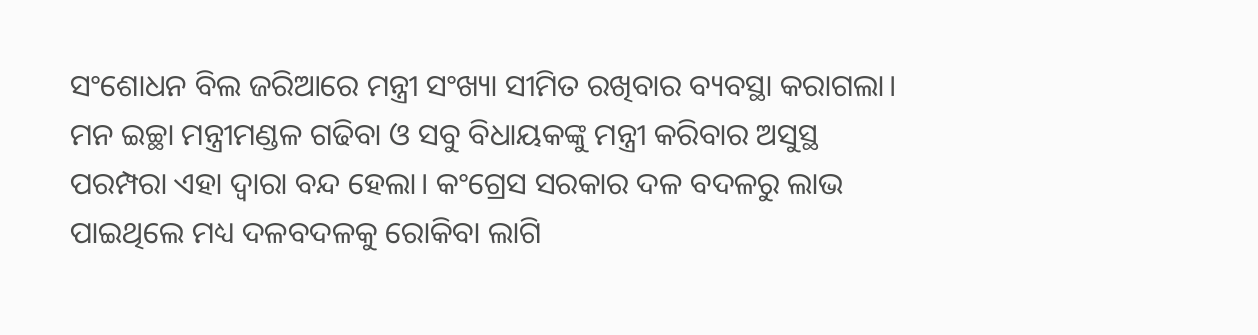ସଂଶୋଧନ ବିଲ ଜରିଆରେ ମନ୍ତ୍ରୀ ସଂଖ୍ୟା ସୀମିତ ରଖିବାର ବ୍ୟବସ୍ଥା କରାଗଲା। ମନ ଇଚ୍ଛା ମନ୍ତ୍ରୀମଣ୍ଡଳ ଗଢିବା ଓ ସବୁ ବିଧାୟକଙ୍କୁ ମନ୍ତ୍ରୀ କରିବାର ଅସୁସ୍ଥ ପରମ୍ପରା ଏହା ଦ୍ଵାରା ବନ୍ଦ ହେଲା। କଂଗ୍ରେସ ସରକାର ଦଳ ବଦଳରୁ ଲାଭ ପାଇଥିଲେ ମଧ୍ୟ ଦଳବଦଳକୁ ରୋକିବା ଲାଗି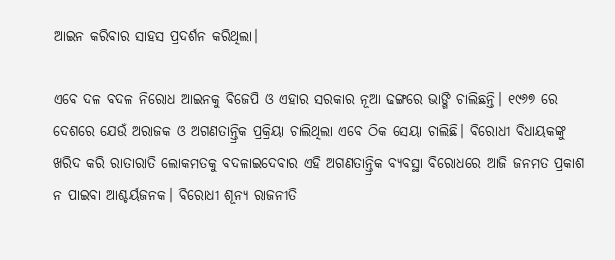ଆଇନ କରିବାର ସାହସ ପ୍ରଦର୍ଶନ କରିଥିଲା।

ଏବେ ଦଳ ବଦଳ ନିରୋଧ ଆଇନକୁ ବିଜେପି ଓ ଏହାର ସରକାର ନୂଆ ଢଙ୍ଗରେ ଭାଙ୍ଗି ଚାଲିଛନ୍ତି। ୧୯୬୭ ରେ ଦେଶରେ ଯେଉଁ ଅରାଜକ ଓ ଅଗଣତାନ୍ତ୍ରିକ ପ୍ରକ୍ରିୟା ଚାଲିଥିଲା ଏବେ ଠିକ ସେୟା ଚାଲିଛି। ବିରୋଧୀ ବିଧାୟକଙ୍କୁ ଖରିଦ କରି ରାତାରାତି ଲୋକମତକୁ ବଦଳାଇଦେବାର ଏହି ଅଗଣତାନ୍ତ୍ରିକ ବ୍ୟବସ୍ଥା ବିରୋଧରେ ଆଜି ଜନମତ ପ୍ରକାଶ ନ ପାଇବା ଆଶ୍ଚର୍ୟଜନକ। ବିରୋଧୀ ଶୂନ୍ୟ ରାଜନୀତି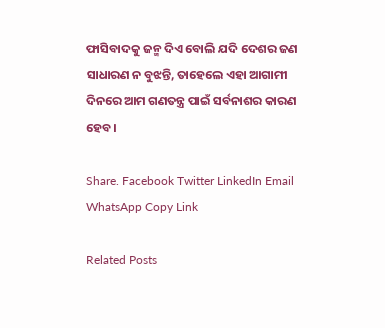ଫାସିବାଦକୁ ଜନ୍ମ ଦିଏ ବୋଲି ଯଦି ଦେଶର ଜଣ ସାଧାରଣ ନ ବୁଝନ୍ତି, ତାହେଲେ ଏହା ଆଗାମୀ ଦିନରେ ଆମ ଗଣତନ୍ତ୍ର ପାଇଁ ସର୍ବନାଶର କାରଣ ହେବ।

Share. Facebook Twitter LinkedIn Email WhatsApp Copy Link

Related Posts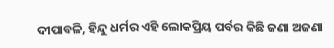ଦୀପାବଳି, ହିନ୍ଦୁ ଧର୍ମର ଏହି ଲୋକପ୍ରିୟ ପର୍ବର କିଛି ଜଣା ଅଜଣା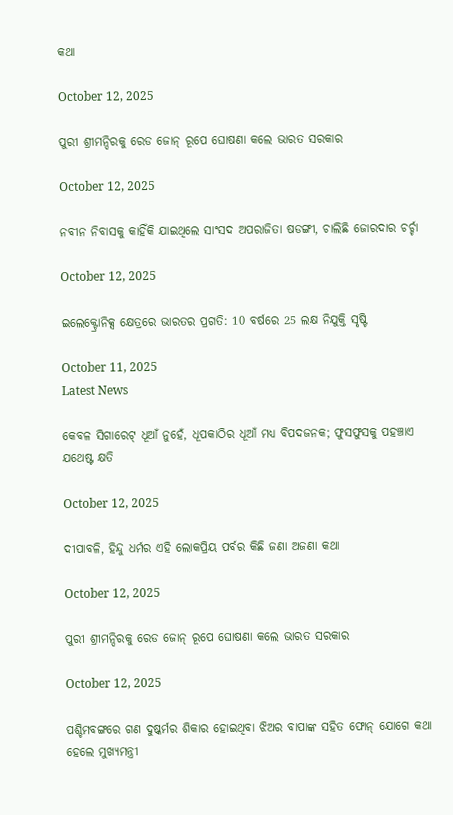କଥା

October 12, 2025

ପୁରୀ ଶ୍ରୀମନ୍ଦିରକୁ ରେଡ ଜୋନ୍ ରୂପେ ଘୋଷଣା କଲେ ଭାରତ ସରକାର

October 12, 2025

ନବୀନ ନିବାସକୁ କାହିଁକି ଯାଇଥିଲେ ସାଂସଦ ଅପରାଜିତା ଷଡଙ୍ଗୀ, ଚାଲିଛି ଜୋରଦାର ଚର୍ଚ୍ଚା

October 12, 2025

ଇଲେକ୍ଟ୍ରୋନିକ୍ସ କ୍ଷେତ୍ରରେ ଭାରତର ପ୍ରଗତି: 10 ବର୍ଷରେ 25 ଲକ୍ଷ ନିଯୁକ୍ତି ସୃଷ୍ଟି

October 11, 2025
Latest News

କେବଳ ସିଗାରେଟ୍ ଧୂଆଁ ନୁହେଁ, ଧୂପକାଠିର ଧୂଆଁ ମଧ୍ୟ ବିପଦଜନକ; ଫୁସଫୁସକୁ ପହଞ୍ଚାଏ ଯଥେଷ୍ଟ କ୍ଷତି

October 12, 2025

ଦୀପାବଳି, ହିନ୍ଦୁ ଧର୍ମର ଏହି ଲୋକପ୍ରିୟ ପର୍ବର କିଛି ଜଣା ଅଜଣା କଥା

October 12, 2025

ପୁରୀ ଶ୍ରୀମନ୍ଦିରକୁ ରେଡ ଜୋନ୍ ରୂପେ ଘୋଷଣା କଲେ ଭାରତ ସରକାର

October 12, 2025

ପଶ୍ଚିମବଙ୍ଗରେ ଗଣ ଦୁଷ୍କର୍ମର ଶିକାର ହୋଇଥିବା ଝିଅର ବାପାଙ୍କ ସହିତ ଫୋନ୍ ଯୋଗେ କଥା ହେଲେ ମୁଖ୍ୟମନ୍ତ୍ରୀ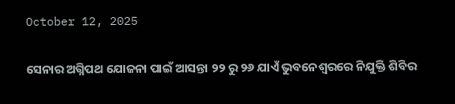October 12, 2025

ସେନାର ଅଗ୍ନିପଥ ଯୋଜନା ପାଇଁ ଆସନ୍ତା ୨୨ ରୁ ୨୬ ଯାଏଁ ଭୁବନେଶ୍ୱରରେ ନିଯୁକ୍ତି ଶିବିର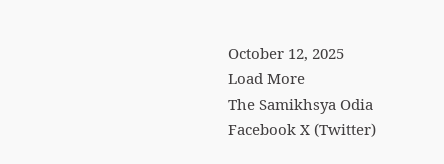October 12, 2025
Load More
The Samikhsya Odia
Facebook X (Twitter)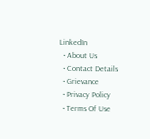LinkedIn
  • About Us
  • Contact Details
  • Grievance
  • Privacy Policy
  • Terms Of Use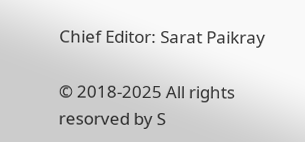Chief Editor: Sarat Paikray

© 2018-2025 All rights resorved by S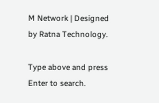M Network | Designed by Ratna Technology.

Type above and press Enter to search.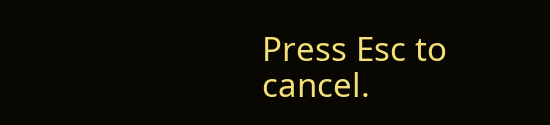Press Esc to cancel.